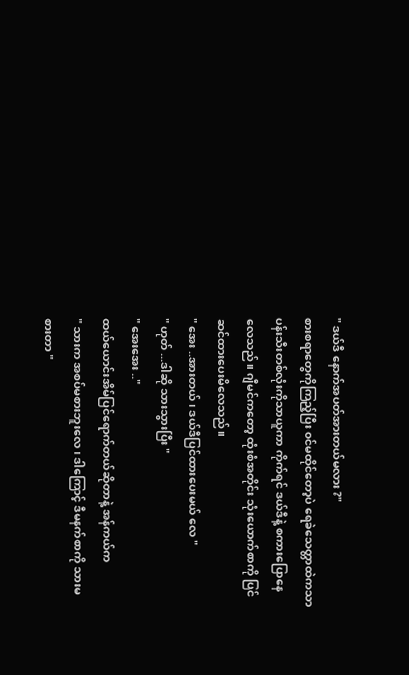" ဒယ်ဒီ နောက်အပတ်အားတယ်မလား ?"
စားစရာတွေကိုကြည့်ပြီး ၀င်မထိုင်တော့ပဲ ရေခဲသေတ္တာထဲကသာ ပန်းသီးတစ်လုံးကိုသာယူကာ ကိုက်ရင် ဒယ်ဒီနဲ့ စကားပြောနေလေသည်။ ဂျီမင်ကတော့ ထုံးစံအတိုင်း သုံးယောက်စာကို ပြင်ဆင်ထားပေးမိလေသည်။
" အေး ..အားတယ် ၊ ဒယ်ဒီပြင်ထားပေးမယ် လေ "
" ဟုတ် ...ဒါဆို သားသွားပြီး "
" အေးအေး .."
ထယ်ယောင်းအိမ်ပြင်ရောက်တယ်ဆိုတာနဲ့ အန်ကယ်က
" သားက အစပ်မစားဘူးလေ ၊ ဒါကြောင့် ဒီမနက်စာကို သားမစားတာ "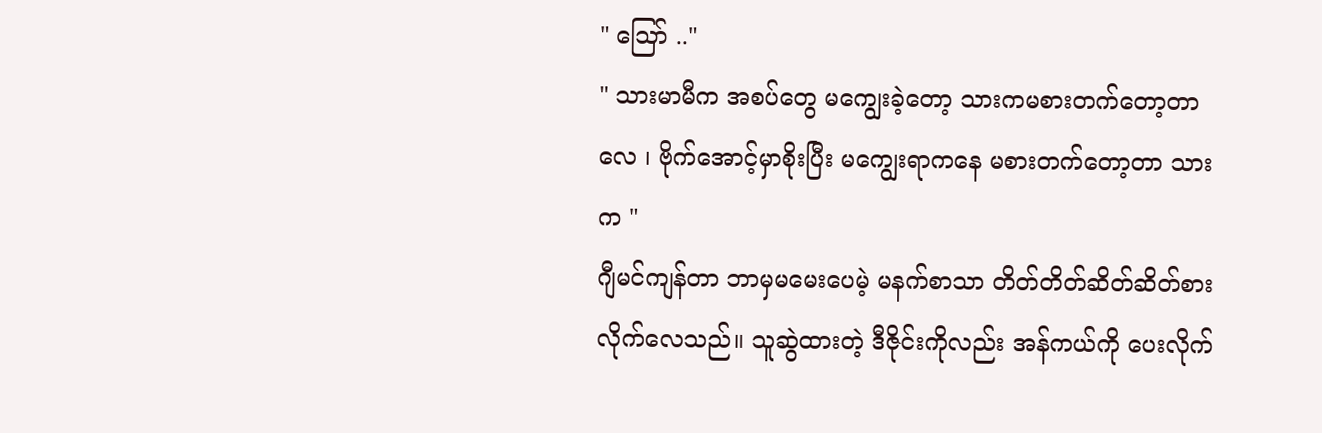" ဪ .."
" သားမာမီက အစပ်တွေ မကျွေးခဲ့တော့ သားကမစားတက်တော့တာလေ ၊ ဗိုက်အောင့်မှာစိုးပြီး မကျွေးရာကနေ မစားတက်တော့တာ သားက "
ဂျီမင်ကျန်တာ ဘာမှမမေးပေမဲ့ မနက်စာသာ တိတ်တိတ်ဆိတ်ဆိတ်စားလိုက်လေသည်။ သူဆွဲထားတဲ့ ဒီဇိုင်းကိုလည်း အန်ကယ်ကို ပေးလိုက်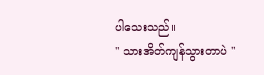ပါသေးသည်။
" သားအိတ်ကျန်သွားတာပဲ "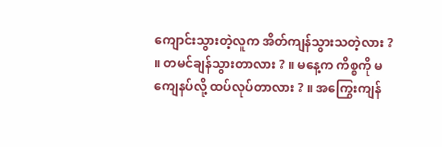ကျောင်းသွားတဲ့လူက အိတ်ကျန်သွားသတဲ့လား ? ။ တမင်ချန်သွားတာလား ? ။ မနေ့က ကိစ္စကို မကျေနပ်လို့ ထပ်လုပ်တာလား ? ။ အကြွေးကျန်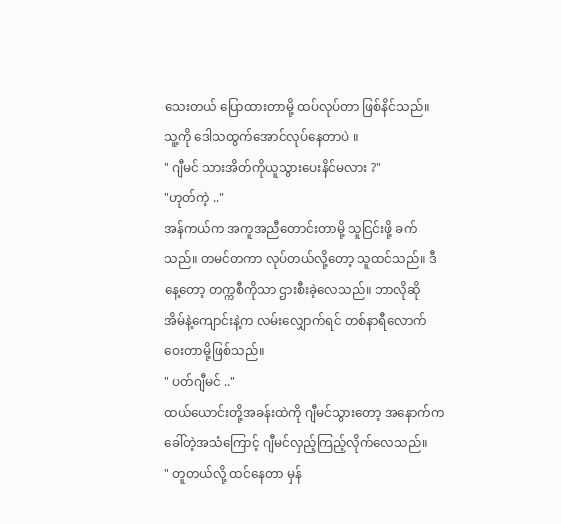သေးတယ် ပြောထားတာမို့ ထပ်လုပ်တာ ဖြစ်နိင်သည်။ သူ့ကို ဒေါသထွက်အောင်လုပ်နေတာပဲ ။
" ဂျီမင် သားအိတ်ကိုယူသွားပေးနိင်မလား ?"
"ဟုတ်ကဲ့ .."
အန်ကယ်က အကူအညီတောင်းတာမို့ သူငြင်းဖို့ ခက်သည်။ တမင်တကာ လုပ်တယ်လို့တော့ သူထင်သည်။ ဒီနေ့တော့ တက္ကစီကိုသာ ဌားစီးခဲ့လေသည်။ ဘာလိုဆို အိမ်နဲ့ကျောင်းနဲ့က လမ်းလျှောက်ရင် တစ်နာရီလောက်ဝေးတာမို့ဖြစ်သည်။
" ပတ်ဂျီမင် .."
ထယ်ယောင်းတို့အခန်းထဲကို ဂျီမင်သွားတော့ အနောက်ကခေါ်တဲ့အသံကြောင့် ဂျီမင်လှည့်ကြည့်လိုက်လေသည်။
" တူတယ်လို့ ထင်နေတာ မှန်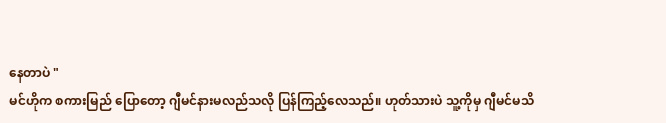နေတာပဲ "
မင်ဟိုက စကားမြည် ပြောတော့ ဂျီမင်နားမလည်သလို ပြန်ကြည့်လေသည်။ ဟုတ်သားပဲ သူ့ကိုမှ ဂျီမင်မသိ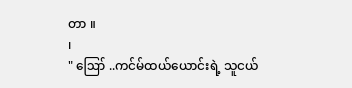တာ ။
၊
" ဪ ..ကင်မ်ထယ်ယောင်းရဲ့ သူငယ်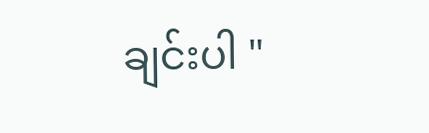ချင်းပါ "